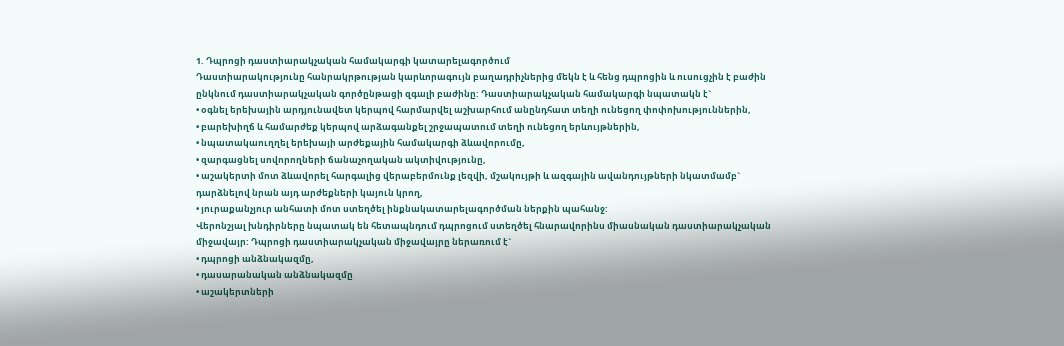1. Դպրոցի դաստիարակչական համակարգի կատարելագործում
Դաստիարակությունը հանրակրթության կարևորագույն բաղադրիչներից մեկն է և հենց դպրոցին և ուսուցչին է բաժին ընկնում դաստիարակչական գործընթացի զգալի բաժինը: Դաստիարակչական համակարգի նպատակն է`
• օգնել երեխային արդյունավետ կերպով հարմարվել աշխարհում անընդհատ տեղի ունեցող փոփոխություններին,
• բարեխիղճ և համարժեք կերպով արձագանքել շրջապատում տեղի ունեցող երևույթներին,
• նպատակաուղղել երեխայի արժեքային համակարգի ձևավորումը,
• զարգացնել սովորողների ճանաչողական ակտիվությունը,
• աշակերտի մոտ ձևավորել հարգալից վերաբերմունք լեզվի, մշակույթի և ազգային ավանդույթների նկատմամբ` դարձնելով նրան այդ արժեքների կայուն կրող,
• յուրաքանչյուր անհատի մոտ ստեղծել ինքնակատարելագործման ներքին պահանջ:
Վերոնշյալ խնդիրները նպատակ են հետապնդում դպրոցում ստեղծել հնարավորինս միասնական դաստիարակչական միջավայր: Դպրոցի դաստիարակչական միջավայրը ներառում է`
• դպրոցի անձնակազմը,
• դասարանական անձնակազմը
• աշակերտների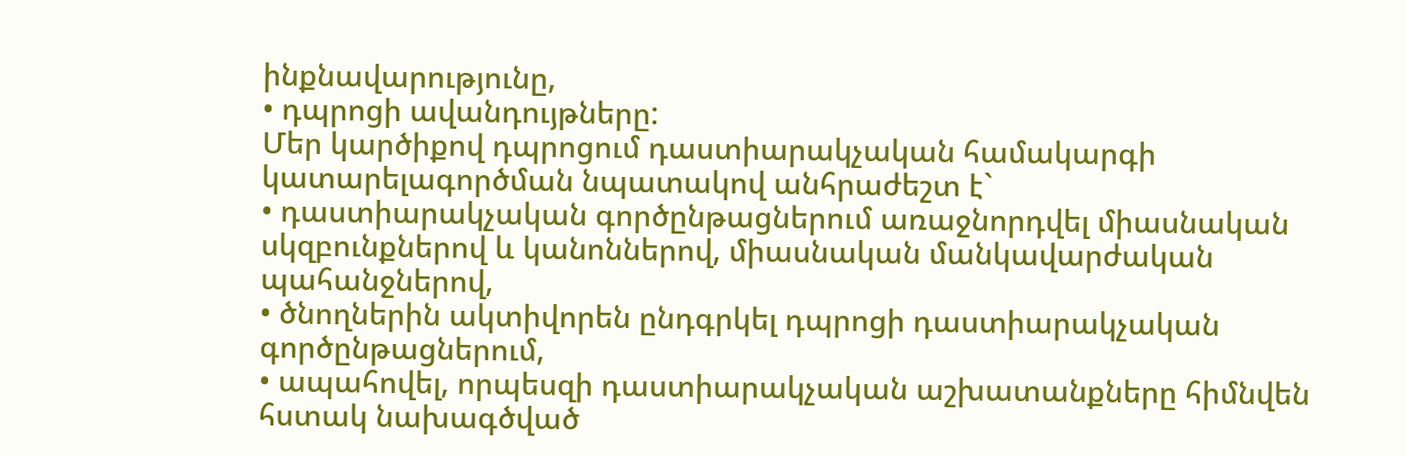ինքնավարությունը,
• դպրոցի ավանդույթները:
Մեր կարծիքով դպրոցում դաստիարակչական համակարգի կատարելագործման նպատակով անհրաժեշտ է`
• դաստիարակչական գործընթացներում առաջնորդվել միասնական սկզբունքներով և կանոններով, միասնական մանկավարժական պահանջներով,
• ծնողներին ակտիվորեն ընդգրկել դպրոցի դաստիարակչական գործընթացներում,
• ապահովել, որպեսզի դաստիարակչական աշխատանքները հիմնվեն հստակ նախագծված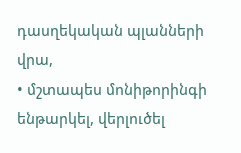դասղեկական պլանների վրա,
• մշտապես մոնիթորինգի ենթարկել, վերլուծել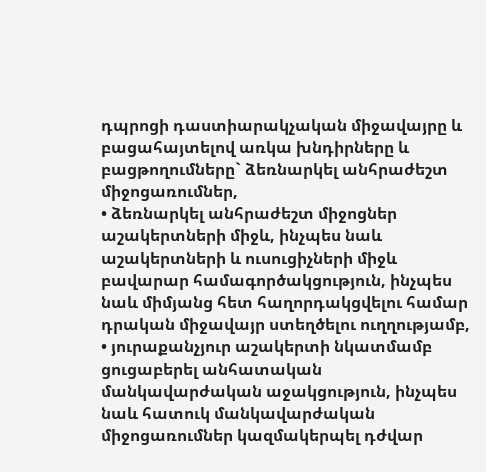դպրոցի դաստիարակչական միջավայրը և բացահայտելով առկա խնդիրները և բացթողումները` ձեռնարկել անհրաժեշտ միջոցառումներ,
• ձեռնարկել անհրաժեշտ միջոցներ աշակերտների միջև, ինչպես նաև աշակերտների և ուսուցիչների միջև բավարար համագործակցություն, ինչպես նաև միմյանց հետ հաղորդակցվելու համար դրական միջավայր ստեղծելու ուղղությամբ,
• յուրաքանչյուր աշակերտի նկատմամբ ցուցաբերել անհատական մանկավարժական աջակցություն, ինչպես նաև հատուկ մանկավարժական միջոցառումներ կազմակերպել դժվար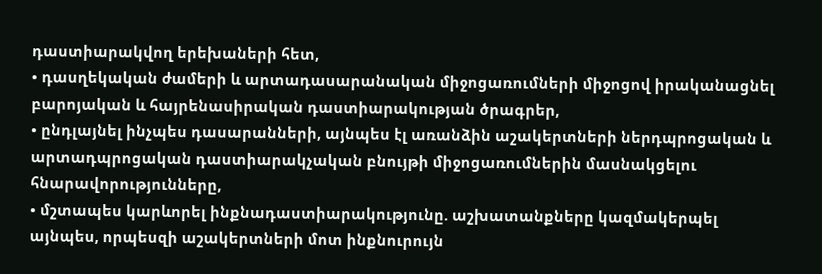դաստիարակվող երեխաների հետ,
• դասղեկական ժամերի և արտադասարանական միջոցառումների միջոցով իրականացնել բարոյական և հայրենասիրական դաստիարակության ծրագրեր,
• ընդլայնել ինչպես դասարանների, այնպես էլ առանձին աշակերտների ներդպրոցական և արտադպրոցական դաստիարակչական բնույթի միջոցառումներին մասնակցելու հնարավորությունները,
• մշտապես կարևորել ինքնադաստիարակությունը. աշխատանքները կազմակերպել այնպես, որպեսզի աշակերտների մոտ ինքնուրույն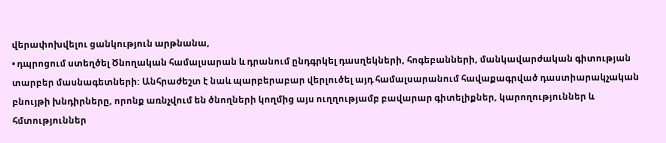վերափոխվելու ցանկություն արթնանա,
• դպրոցում ստեղծել Ծնողական համալսարան և դրանում ընդգրկել դասղեկների, հոգեբանների, մանկավարժական գիտության տարբեր մասնագետների: Անհրաժեշտ է նաև պարբերաբար վերլուծել այդ համալսարանում հավաքագրված դաստիարակչական բնույթի խնդիրները, որոնք առնչվում են ծնողների կողմից այս ուղղությամբ բավարար գիտելիքներ, կարողություններ և հմտություններ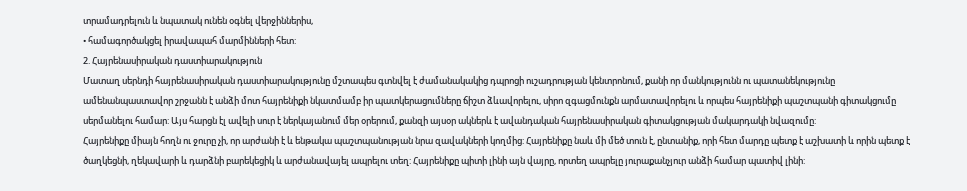տրամադրելուն և նպատակ ունեն օգնել վերջիններիս,
• համագործակցել իրավապահ մարմինների հետ:
2. Հայրենասիրական դաստիարակություն
Մատաղ սերնդի հայրենասիրական դաստիարակությունը մշտապես գտնվել է ժամանակակից դպրոցի ուշադրության կենտրոնում, քանի որ մանկությունն ու պատանեկությունը ամենանպաստավոր շրջանն է անձի մոտ հայրենիքի նկատմամբ իր պատկերացումները ճիշտ ձևավորելու, սիրո զգացմունքն արմատավորելու և որպես հայրենիքի պաշտպանի գիտակցումը սերմանելու համար: Այս հարցն էլ ավելի սուր է ներկայանում մեր օրերում, քանզի այսօր ակներև է ավանդական հայրենասիրական գիտակցության մակարդակի նվազումը:
Հայրենիքը միայն հողն ու ջուրը չի, որ արժանի է և ենթակա պաշտպանության նրա զավակների կողմից: Հայրենիքը նաև մի մեծ տուն է, ընտանիք, որի հետ մարդը պետք է աշխատի և որին պետք է ծաղկեցնի, ղեկավարի և դարձնի բարեկեցիկ և արժանավայել ապրելու տեղ: Հայրենիքը պիտի լինի այն վայրը, որտեղ ապրելը յուրաքանչյուր անձի համար պատիվ լինի: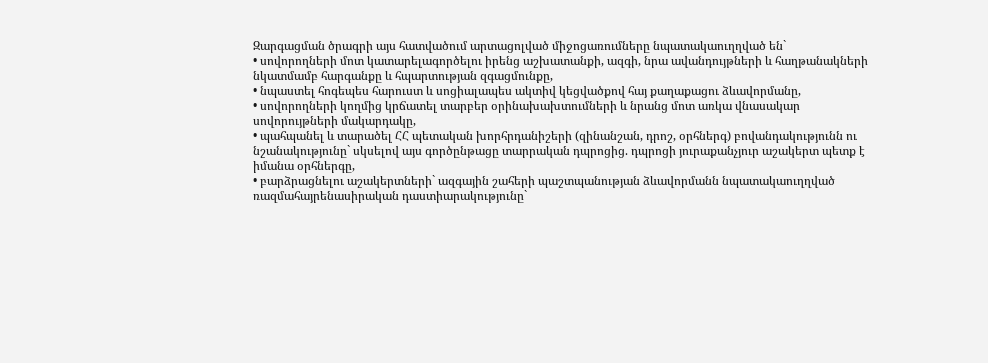Զարգացման ծրագրի այս հատվածում արտացոլված միջոցառումները նպատակաուղղված են`
• սովորողների մոտ կատարելագործելու իրենց աշխատանքի, ազգի, նրա ավանդույթների և հաղթանակների նկատմամբ հարգանքը և հպարտության զգացմունքը,
• նպաստել հոգեպես հարուստ և սոցիալապես ակտիվ կեցվածքով հայ քաղաքացու ձևավորմանը,
• սովորողների կողմից կրճատել տարբեր օրինախախտումների և նրանց մոտ առկա վնասակար սովորույթների մակարդակը,
• պահպանել և տարածել ՀՀ պետական խորհրդանիշերի (զինանշան, դրոշ, օրհներգ) բովանդակությունն ու նշանակությունը` սկսելով այս գործընթացը տարրական դպրոցից. դպրոցի յուրաքանչյուր աշակերտ պետք է իմանա օրհներգը,
• բարձրացնելու աշակերտների` ազգային շահերի պաշտպանության ձևավորմանն նպատակաուղղված ռազմահայրենասիրական դաստիարակությունը`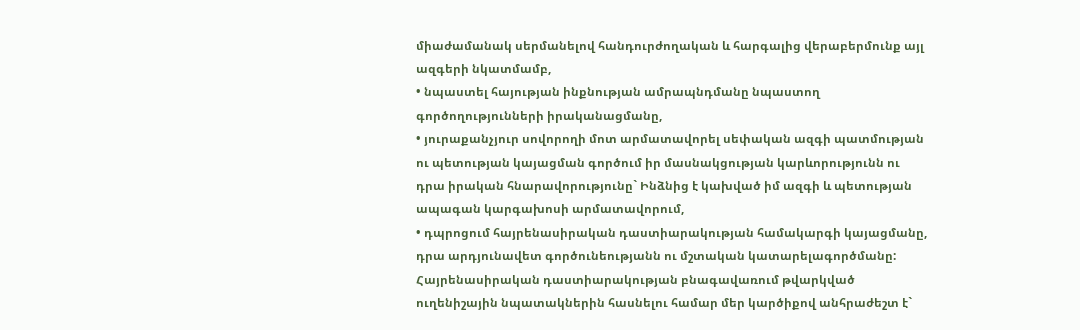միաժամանակ սերմանելով հանդուրժողական և հարգալից վերաբերմունք այլ ազգերի նկատմամբ,
• նպաստել հայության ինքնության ամրապնդմանը նպաստող գործողությունների իրականացմանը,
• յուրաքանչյուր սովորողի մոտ արմատավորել սեփական ազգի պատմության ու պետության կայացման գործում իր մասնակցության կարևորությունն ու դրա իրական հնարավորությունը` Ինձնից է կախված իմ ազգի և պետության ապագան կարգախոսի արմատավորում,
• դպրոցում հայրենասիրական դաստիարակության համակարգի կայացմանը, դրա արդյունավետ գործունեությանն ու մշտական կատարելագործմանը:
Հայրենասիրական դաստիարակության բնագավառում թվարկված ուղենիշային նպատակներին հասնելու համար մեր կարծիքով անհրաժեշտ է`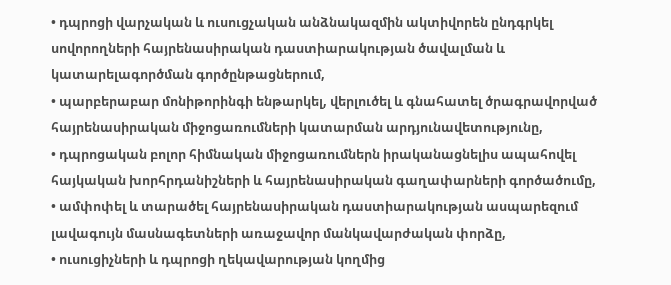• դպրոցի վարչական և ուսուցչական անձնակազմին ակտիվորեն ընդգրկել սովորողների հայրենասիրական դաստիարակության ծավալման և կատարելագործման գործընթացներում,
• պարբերաբար մոնիթորինգի ենթարկել, վերլուծել և գնահատել ծրագրավորված հայրենասիրական միջոցառումների կատարման արդյունավետությունը,
• դպրոցական բոլոր հիմնական միջոցառումներն իրականացնելիս ապահովել հայկական խորհրդանիշների և հայրենասիրական գաղափարների գործածումը,
• ամփոփել և տարածել հայրենասիրական դաստիարակության ասպարեզում լավագույն մասնագետների առաջավոր մանկավարժական փորձը,
• ուսուցիչների և դպրոցի ղեկավարության կողմից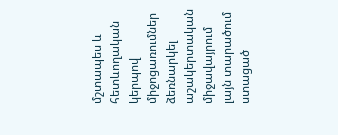մշտապես և հետևողական կերպով միջոցառումներ ձեռնարկել աշակերտական միջավայրում լայն տարածում ստացած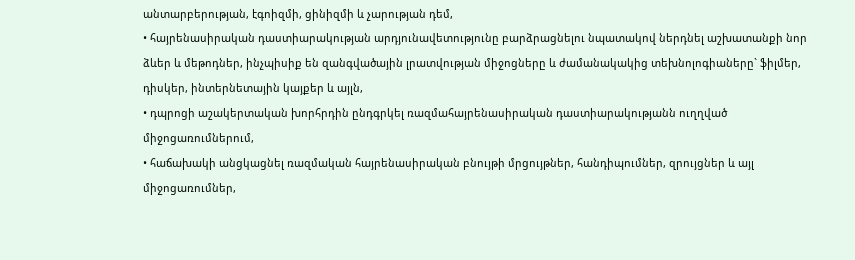անտարբերության, էգոիզմի, ցինիզմի և չարության դեմ,
• հայրենասիրական դաստիարակության արդյունավետությունը բարձրացնելու նպատակով ներդնել աշխատանքի նոր ձևեր և մեթոդներ, ինչպիսիք են զանգվածային լրատվության միջոցները և ժամանակակից տեխնոլոգիաները` ֆիլմեր, դիսկեր, ինտերնետային կայքեր և այլն,
• դպրոցի աշակերտական խորհրդին ընդգրկել ռազմահայրենասիրական դաստիարակությանն ուղղված միջոցառումներում,
• հաճախակի անցկացնել ռազմական հայրենասիրական բնույթի մրցույթներ, հանդիպումներ, զրույցներ և այլ միջոցառումներ,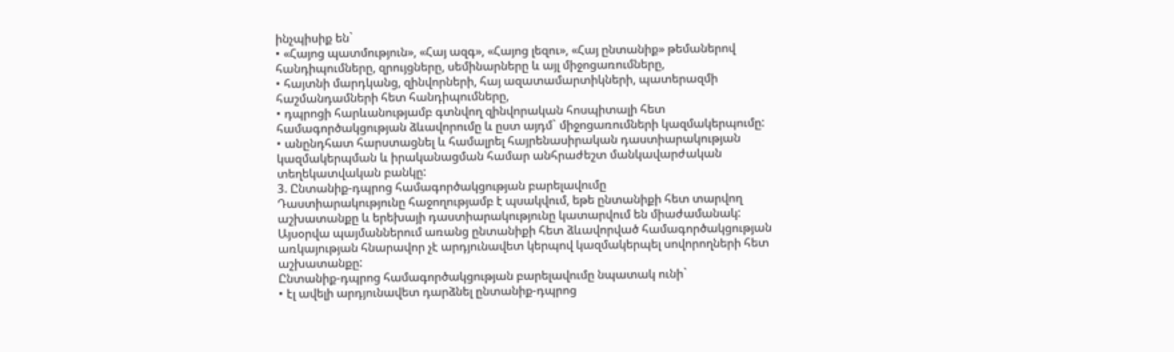ինչպիսիք են`
• «Հայոց պատմություն», «Հայ ազգ», «Հայոց լեզու», «Հայ ընտանիք» թեմաներով հանդիպումները, զրույցները, սեմինարները և այլ միջոցառումները,
• հայտնի մարդկանց, զինվորների, հայ ազատամարտիկների, պատերազմի հաշմանդամների հետ հանդիպումները,
• դպրոցի հարևանությամբ գտնվող զինվորական հոսպիտալի հետ համագործակցության ձևավորումը և ըստ այդմ` միջոցառումների կազմակերպումը:
• անընդհատ հարստացնել և համալրել հայրենասիրական դաստիարակության կազմակերպման և իրականացման համար անհրաժեշտ մանկավարժական տեղեկատվական բանկը:
3. Ընտանիք-դպրոց համագործակցության բարելավումը
Դաստիարակությունը հաջողությամբ է պսակվում, եթե ընտանիքի հետ տարվող աշխատանքը և երեխայի դաստիարակությունը կատարվում են միաժամանակ: Այսօրվա պայմաններում առանց ընտանիքի հետ ձևավորված համագործակցության առկայության հնարավոր չէ արդյունավետ կերպով կազմակերպել սովորողների հետ աշխատանքը:
Ընտանիք-դպրոց համագործակցության բարելավումը նպատակ ունի`
• էլ ավելի արդյունավետ դարձնել ընտանիք-դպրոց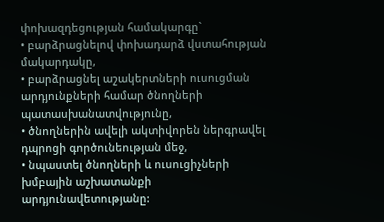փոխազդեցության համակարգը`
• բարձրացնելով փոխադարձ վստահության մակարդակը,
• բարձրացնել աշակերտների ուսուցման արդյունքների համար ծնողների պատասխանատվությունը,
• ծնողներին ավելի ակտիվորեն ներգրավել դպրոցի գործունեության մեջ,
• նպաստել ծնողների և ուսուցիչների խմբային աշխատանքի արդյունավետությանը: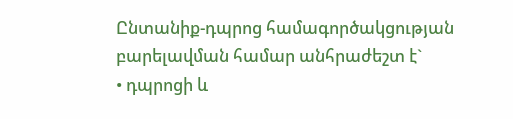Ընտանիք-դպրոց համագործակցության բարելավման համար անհրաժեշտ է`
• դպրոցի և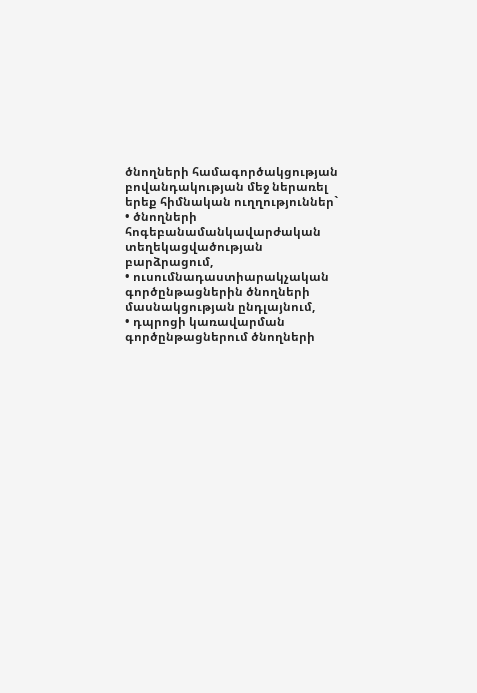ծնողների համագործակցության բովանդակության մեջ ներառել երեք հիմնական ուղղություններ`
• ծնողների հոգեբանամանկավարժական տեղեկացվածության բարձրացում,
• ուսումնադաստիարակչական գործընթացներին ծնողների մասնակցության ընդլայնում,
• դպրոցի կառավարման գործընթացներում ծնողների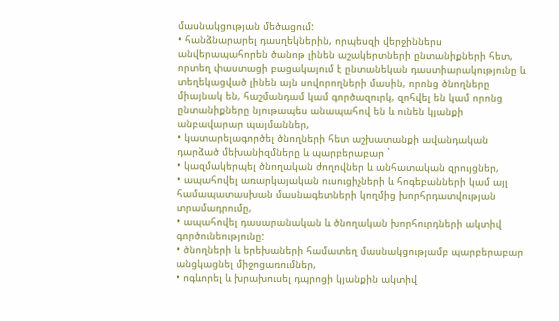մասնակցության մեծացում:
• հանձնարարել դասղեկներին, որպեսզի վերջիններս անվերապահորեն ծանոթ լինեն աշակերտների ընտանիքների հետ, որտեղ փաստացի բացակայում է ընտանեկան դաստիարակությունը և տեղեկացված լինեն այն սովորողների մասին, որոնց ծնողները միայնակ են, հաշմանդամ կամ գործազուրկ, զոհվել են կամ որոնց ընտանիքները նյութապես անապահով են և ունեն կյանքի անբավարար պայմաններ,
• կատարելագործել ծնողների հետ աշխատանքի ավանդական դարձած մեխանիզմները և պարբերաբար `
• կազմակերպել ծնողական ժողովներ և անհատական զրույցներ,
• ապահովել առարկայական ուսուցիչների և հոգեբանների կամ այլ համապատասխան մասնագետների կողմից խորհրդատվության տրամադրումը,
• ապահովել դասարանական և ծնողական խորհուրդների ակտիվ գործունեությունը:
• ծնողների և երեխաների համատեղ մասնակցությամբ պարբերաբար անցկացնել միջոցառումներ,
• ոգևորել և խրախուսել դպրոցի կյանքին ակտիվ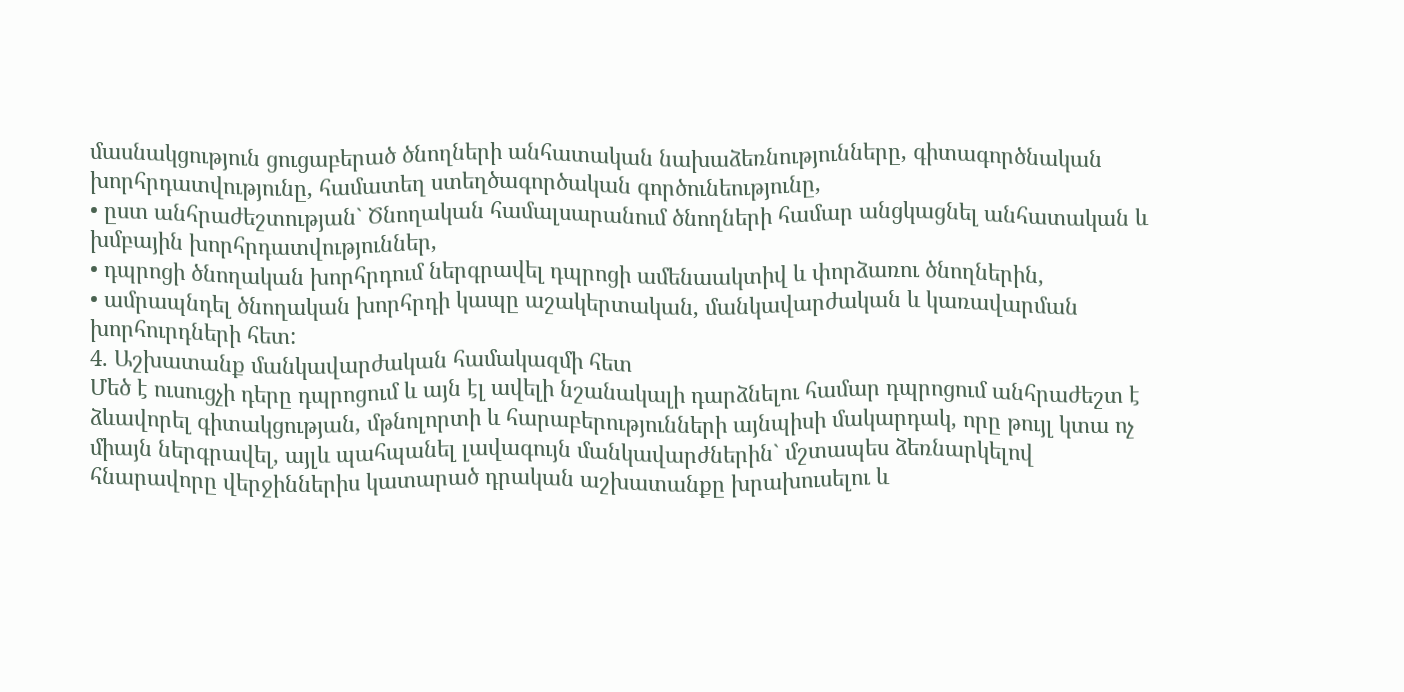մասնակցություն ցուցաբերած ծնողների անհատական նախաձեռնությունները, գիտագործնական խորհրդատվությունը, համատեղ ստեղծագործական գործունեությունը,
• ըստ անհրաժեշտության` Ծնողական համալսարանում ծնողների համար անցկացնել անհատական և խմբային խորհրդատվություններ,
• դպրոցի ծնողական խորհրդում ներգրավել դպրոցի ամենաակտիվ և փորձառու ծնողներին,
• ամրապնդել ծնողական խորհրդի կապը աշակերտական, մանկավարժական և կառավարման խորհուրդների հետ:
4. Աշխատանք մանկավարժական համակազմի հետ
Մեծ է ուսուցչի դերը դպրոցում և այն էլ ավելի նշանակալի դարձնելու համար դպրոցում անհրաժեշտ է ձևավորել գիտակցության, մթնոլորտի և հարաբերությունների այնպիսի մակարդակ, որը թույլ կտա ոչ միայն ներգրավել, այլև պահպանել լավագույն մանկավարժներին` մշտապես ձեռնարկելով հնարավորը վերջիններիս կատարած դրական աշխատանքը խրախուսելու և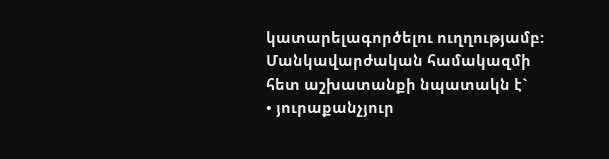կատարելագործելու ուղղությամբ:
Մանկավարժական համակազմի հետ աշխատանքի նպատակն է`
• յուրաքանչյուր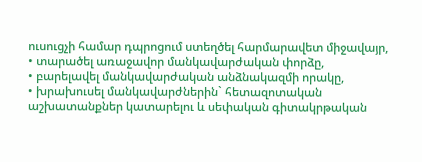ուսուցչի համար դպրոցում ստեղծել հարմարավետ միջավայր,
• տարածել առաջավոր մանկավարժական փորձը,
• բարելավել մանկավարժական անձնակազմի որակը,
• խրախուսել մանկավարժներին` հետազոտական աշխատանքներ կատարելու և սեփական գիտակրթական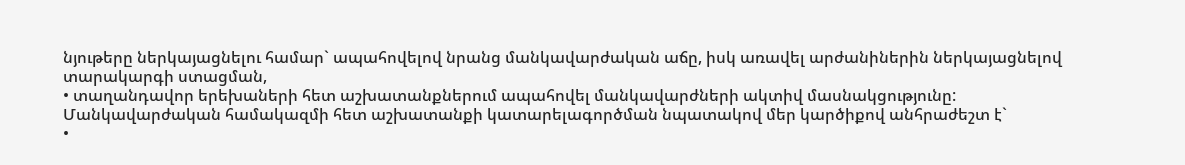նյութերը ներկայացնելու համար` ապահովելով նրանց մանկավարժական աճը, իսկ առավել արժանիներին ներկայացնելով տարակարգի ստացման,
• տաղանդավոր երեխաների հետ աշխատանքներում ապահովել մանկավարժների ակտիվ մասնակցությունը:
Մանկավարժական համակազմի հետ աշխատանքի կատարելագործման նպատակով մեր կարծիքով անհրաժեշտ է`
•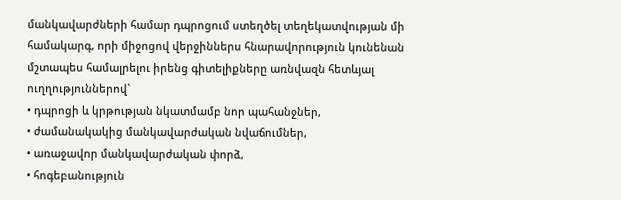մանկավարժների համար դպրոցում ստեղծել տեղեկատվության մի համակարգ, որի միջոցով վերջիններս հնարավորություն կունենան մշտապես համալրելու իրենց գիտելիքները առնվազն հետևյալ ուղղություններով`
• դպրոցի և կրթության նկատմամբ նոր պահանջներ,
• ժամանակակից մանկավարժական նվաճումներ,
• առաջավոր մանկավարժական փորձ,
• հոգեբանություն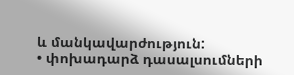և մանկավարժություն:
• փոխադարձ դասալսումների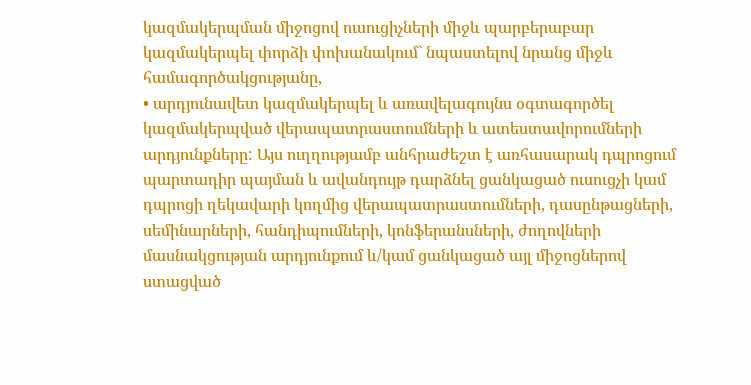կազմակերպման միջոցով ուսուցիչների միջև պարբերաբար կազմակերպել փորձի փոխանակում` նպաստելով նրանց միջև համագործակցությանը,
• արդյունավետ կազմակերպել և առավելագույնս օգտագործել կազմակերպված վերապատրաստումների և ատեստավորումների արդյունքները: Այս ուղղությամբ անհրաժեշտ է առհասարակ դպրոցում պարտադիր պայման և ավանդույթ դարձնել ցանկացած ուսուցչի կամ դպրոցի ղեկավարի կողմից վերապատրաստումների, դասընթացների, սեմինարների, հանդիպումների, կոնֆերանսների, ժողովների մասնակցության արդյունքում և/կամ ցանկացած այլ միջոցներով ստացված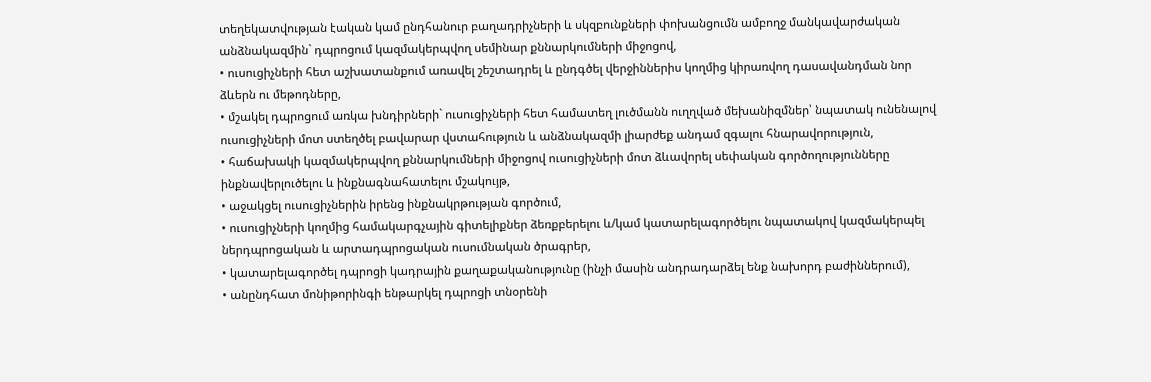տեղեկատվության էական կամ ընդհանուր բաղադրիչների և սկզբունքների փոխանցումն ամբողջ մանկավարժական անձնակազմին` դպրոցում կազմակերպվող սեմինար քննարկումների միջոցով,
• ուսուցիչների հետ աշխատանքում առավել շեշտադրել և ընդգծել վերջիններիս կողմից կիրառվող դասավանդման նոր ձևերն ու մեթոդները,
• մշակել դպրոցում առկա խնդիրների` ուսուցիչների հետ համատեղ լուծմանն ուղղված մեխանիզմներ՝ նպատակ ունենալով ուսուցիչների մոտ ստեղծել բավարար վստահություն և անձնակազմի լիարժեք անդամ զգալու հնարավորություն,
• հաճախակի կազմակերպվող քննարկումների միջոցով ուսուցիչների մոտ ձևավորել սեփական գործողությունները ինքնավերլուծելու և ինքնագնահատելու մշակույթ,
• աջակցել ուսուցիչներին իրենց ինքնակրթության գործում,
• ուսուցիչների կողմից համակարգչային գիտելիքներ ձեռքբերելու և/կամ կատարելագործելու նպատակով կազմակերպել ներդպրոցական և արտադպրոցական ուսումնական ծրագրեր,
• կատարելագործել դպրոցի կադրային քաղաքականությունը (ինչի մասին անդրադարձել ենք նախորդ բաժիններում),
• անընդհատ մոնիթորինգի ենթարկել դպրոցի տնօրենի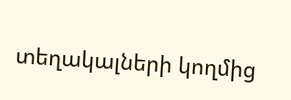տեղակալների կողմից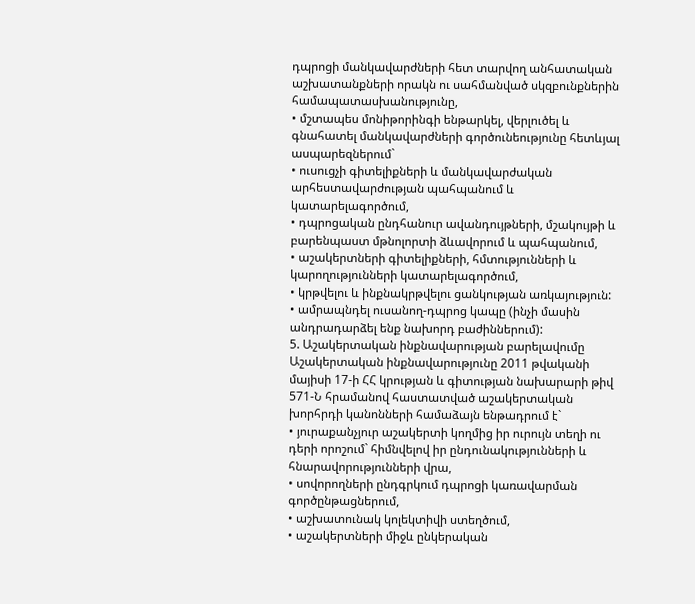դպրոցի մանկավարժների հետ տարվող անհատական աշխատանքների որակն ու սահմանված սկզբունքներին համապատասխանությունը,
• մշտապես մոնիթորինգի ենթարկել, վերլուծել և գնահատել մանկավարժների գործունեությունը հետևյալ ասպարեզներում`
• ուսուցչի գիտելիքների և մանկավարժական արհեստավարժության պահպանում և կատարելագործում,
• դպրոցական ընդհանուր ավանդույթների, մշակույթի և բարենպաստ մթնոլորտի ձևավորում և պահպանում,
• աշակերտների գիտելիքների, հմտությունների և կարողությունների կատարելագործում,
• կրթվելու և ինքնակրթվելու ցանկության առկայություն:
• ամրապնդել ուսանող-դպրոց կապը (ինչի մասին անդրադարձել ենք նախորդ բաժիններում):
5. Աշակերտական ինքնավարության բարելավումը
Աշակերտական ինքնավարությունը 2011 թվականի մայիսի 17-ի ՀՀ կրության և գիտության նախարարի թիվ 571-Ն հրամանով հաստատված աշակերտական խորհրդի կանոնների համաձայն ենթադրում է`
• յուրաքանչյուր աշակերտի կողմից իր ուրույն տեղի ու դերի որոշում` հիմնվելով իր ընդունակությունների և հնարավորությունների վրա,
• սովորողների ընդգրկում դպրոցի կառավարման գործընթացներում,
• աշխատունակ կոլեկտիվի ստեղծում,
• աշակերտների միջև ընկերական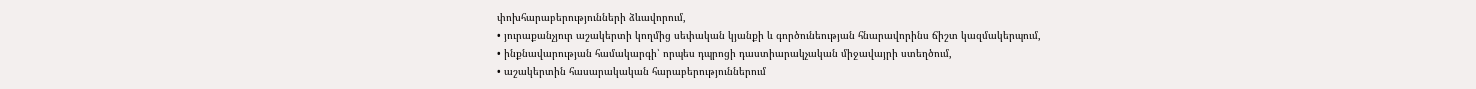փոխհարաբերությունների ձևավորում,
• յուրաքանչյուր աշակերտի կողմից սեփական կյանքի և գործունեության հնարավորինս ճիշտ կազմակերպում,
• ինքնավարության համակարգի՝ որպես դպրոցի դաստիարակչական միջավայրի ստեղծում,
• աշակերտին հասարակական հարաբերություններում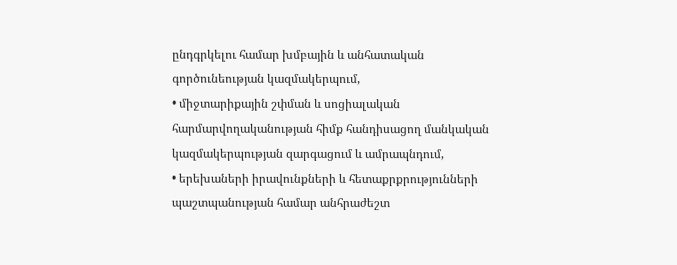ընդգրկելու համար խմբային և անհատական գործունեության կազմակերպում,
• միջտարիքային շփման և սոցիալական հարմարվողականության հիմք հանդիսացող մանկական կազմակերպության զարգացում և ամրապնդում,
• երեխաների իրավունքների և հետաքրքրությունների պաշտպանության համար անհրաժեշտ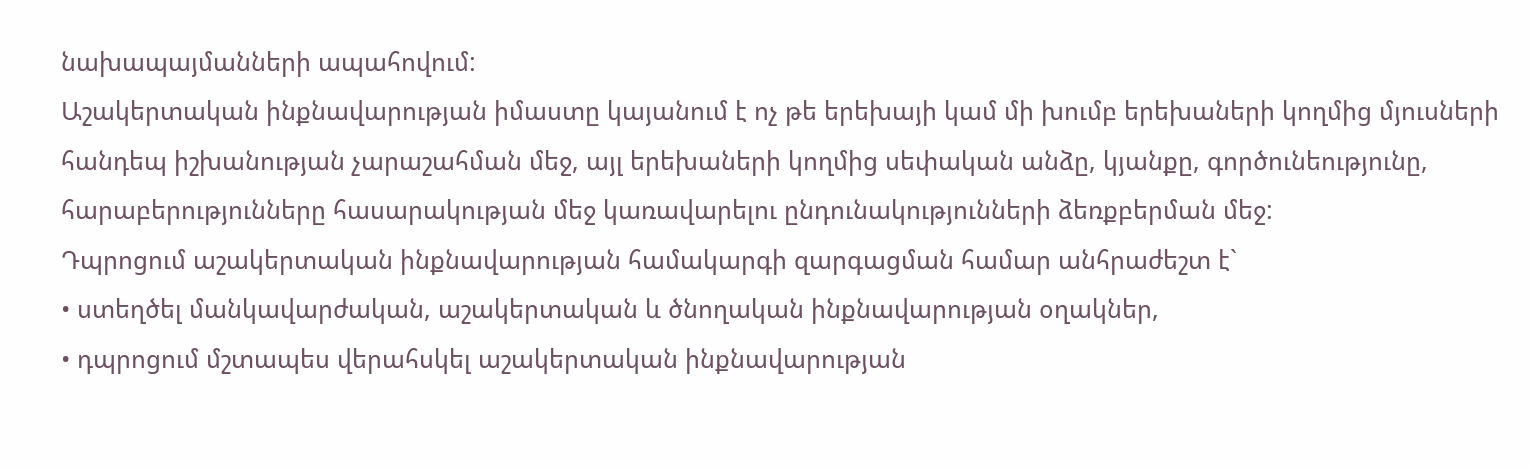նախապայմանների ապահովում:
Աշակերտական ինքնավարության իմաստը կայանում է ոչ թե երեխայի կամ մի խումբ երեխաների կողմից մյուսների հանդեպ իշխանության չարաշահման մեջ, այլ երեխաների կողմից սեփական անձը, կյանքը, գործունեությունը, հարաբերությունները հասարակության մեջ կառավարելու ընդունակությունների ձեռքբերման մեջ:
Դպրոցում աշակերտական ինքնավարության համակարգի զարգացման համար անհրաժեշտ է`
• ստեղծել մանկավարժական, աշակերտական և ծնողական ինքնավարության օղակներ,
• դպրոցում մշտապես վերահսկել աշակերտական ինքնավարության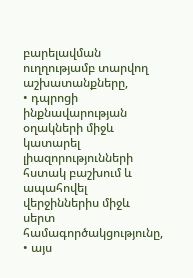բարելավման ուղղությամբ տարվող աշխատանքները,
• դպրոցի ինքնավարության օղակների միջև կատարել լիազորությունների հստակ բաշխում և ապահովել վերջիններիս միջև սերտ համագործակցությունը,
• այս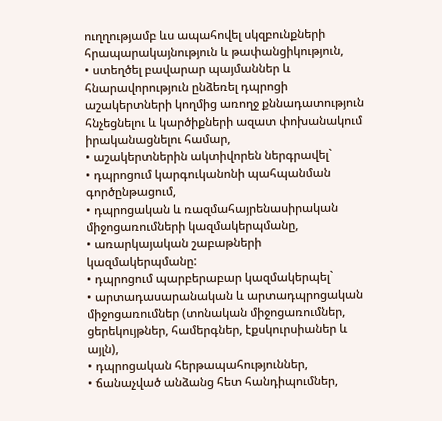ուղղությամբ ևս ապահովել սկզբունքների հրապարակայնություն և թափանցիկություն,
• ստեղծել բավարար պայմաններ և հնարավորություն ընձեռել դպրոցի աշակերտների կողմից առողջ քննադատություն հնչեցնելու և կարծիքների ազատ փոխանակում իրականացնելու համար,
• աշակերտներին ակտիվորեն ներգրավել`
• դպրոցում կարգուկանոնի պահպանման գործընթացում,
• դպրոցական և ռազմահայրենասիրական միջոցառումների կազմակերպմանը,
• առարկայական շաբաթների կազմակերպմանը:
• դպրոցում պարբերաբար կազմակերպել`
• արտադասարանական և արտադպրոցական միջոցառումներ (տոնական միջոցառումներ, ցերեկույթներ, համերգներ, էքսկուրսիաներ և այլն),
• դպրոցական հերթապահություններ,
• ճանաչված անձանց հետ հանդիպումներ,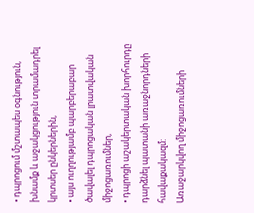• դպրոցում մշտապես օգնություն, խնամք և աջակցություն տրամադրել կրտսեր ընկերներին,
• այս ուղղությամբ պարբերաբար ծավալել դպրոցական լրատվական միջոցառումներ,
• դպրոցի աշակերտական խորհուրդը դարձնել պատանի առաջնորդների հավաքակազմ:
Առաջարկվող միջոցառումների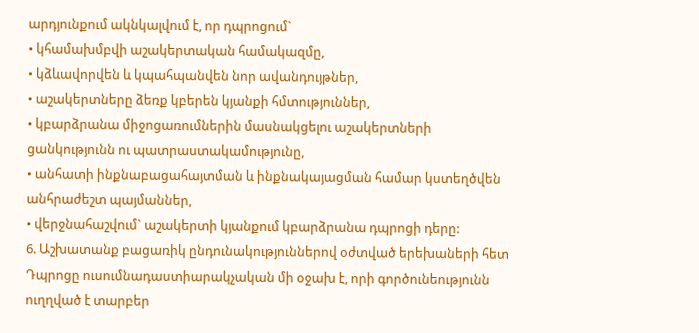արդյունքում ակնկալվում է, որ դպրոցում`
• կհամախմբվի աշակերտական համակազմը,
• կձևավորվեն և կպահպանվեն նոր ավանդույթներ,
• աշակերտները ձեռք կբերեն կյանքի հմտություններ,
• կբարձրանա միջոցառումներին մասնակցելու աշակերտների ցանկությունն ու պատրաստակամությունը,
• անհատի ինքնաբացահայտման և ինքնակայացման համար կստեղծվեն անհրաժեշտ պայմաններ,
• վերջնահաշվում` աշակերտի կյանքում կբարձրանա դպրոցի դերը:
6. Աշխատանք բացառիկ ընդունակություններով օժտված երեխաների հետ
Դպրոցը ուսումնադաստիարակչական մի օջախ է, որի գործունեությունն ուղղված է տարբեր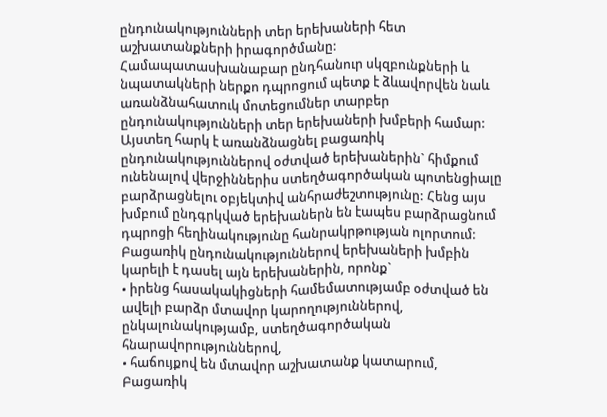ընդունակությունների տեր երեխաների հետ աշխատանքների իրագործմանը: Համապատասխանաբար ընդհանուր սկզբունքների և նպատակների ներքո դպրոցում պետք է ձևավորվեն նաև առանձնահատուկ մոտեցումներ տարբեր ընդունակությունների տեր երեխաների խմբերի համար: Այստեղ հարկ է առանձնացնել բացառիկ ընդունակություններով օժտված երեխաներին` հիմքում ունենալով վերջիններիս ստեղծագործական պոտենցիալը բարձրացնելու օբյեկտիվ անհրաժեշտությունը: Հենց այս խմբում ընդգրկված երեխաներն են էապես բարձրացնում դպրոցի հեղինակությունը հանրակրթության ոլորտում:
Բացառիկ ընդունակություններով երեխաների խմբին կարելի է դասել այն երեխաներին, որոնք`
• իրենց հասակակիցների համեմատությամբ օժտված են ավելի բարձր մտավոր կարողություններով, ընկալունակությամբ, ստեղծագործական հնարավորություններով,
• հաճույքով են մտավոր աշխատանք կատարում,
Բացառիկ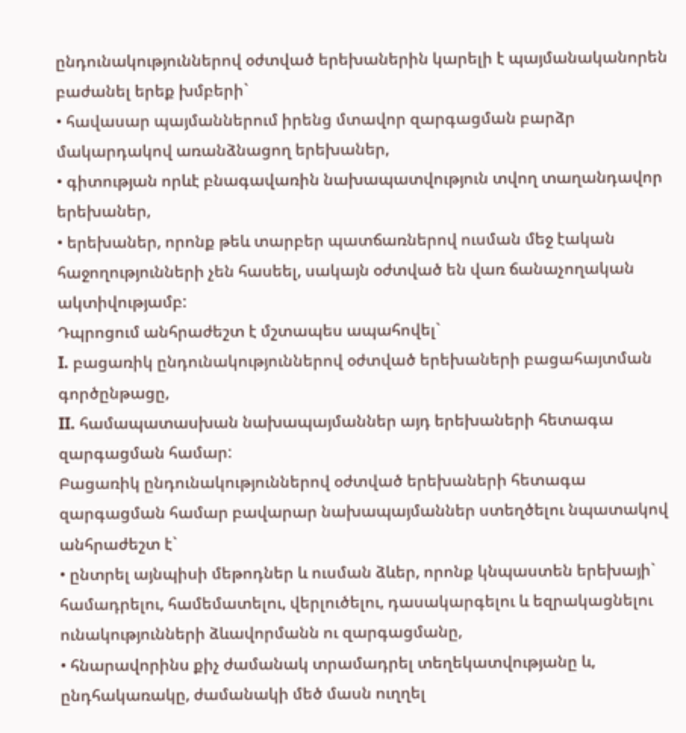ընդունակություններով օժտված երեխաներին կարելի է պայմանականորեն բաժանել երեք խմբերի`
• հավասար պայմաններում իրենց մտավոր զարգացման բարձր մակարդակով առանձնացող երեխաներ,
• գիտության որևէ բնագավառին նախապատվություն տվող տաղանդավոր երեխաներ,
• երեխաներ, որոնք թեև տարբեր պատճառներով ուսման մեջ էական հաջողությունների չեն հասեել, սակայն օժտված են վառ ճանաչողական ակտիվությամբ:
Դպրոցում անհրաժեշտ է մշտապես ապահովել`
I. բացառիկ ընդունակություններով օժտված երեխաների բացահայտման գործընթացը,
II. համապատասխան նախապայմաններ այդ երեխաների հետագա զարգացման համար:
Բացառիկ ընդունակություններով օժտված երեխաների հետագա զարգացման համար բավարար նախապայմաններ ստեղծելու նպատակով անհրաժեշտ է`
• ընտրել այնպիսի մեթոդներ և ուսման ձևեր, որոնք կնպաստեն երեխայի` համադրելու, համեմատելու, վերլուծելու, դասակարգելու և եզրակացնելու ունակությունների ձևավորմանն ու զարգացմանը,
• հնարավորինս քիչ ժամանակ տրամադրել տեղեկատվությանը և, ընդհակառակը, ժամանակի մեծ մասն ուղղել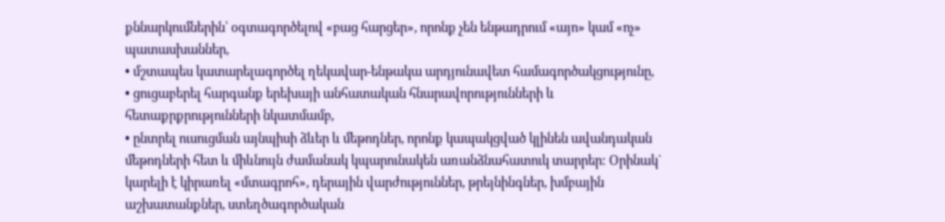քննարկումներին՝ օգտագործելով «բաց հարցեր», որոնք չեն ենթադրում «այո» կամ «ոչ» պատասխաններ,
• մշտապես կատարելագործել ղեկավար-ենթակա արդյունավետ համագործակցությունը,
• ցուցաբերել հարգանք երեխայի անհատական հնարավորությունների և հետաքրքրությունների նկատմամբ,
• ընտրել ուսուցման այնպիսի ձևեր և մեթոդներ, որոնք կապակցված կլինեն ավանդական մեթոդների հետ և միևնույն ժամանակ կպարունակեն առանձնահատուկ տարրեր: Օրինակ` կարելի է կիրառել «մտագրոհ», դերային վարժություններ, թրեյնինգներ, խմբային աշխատանքներ, ստեղծագործական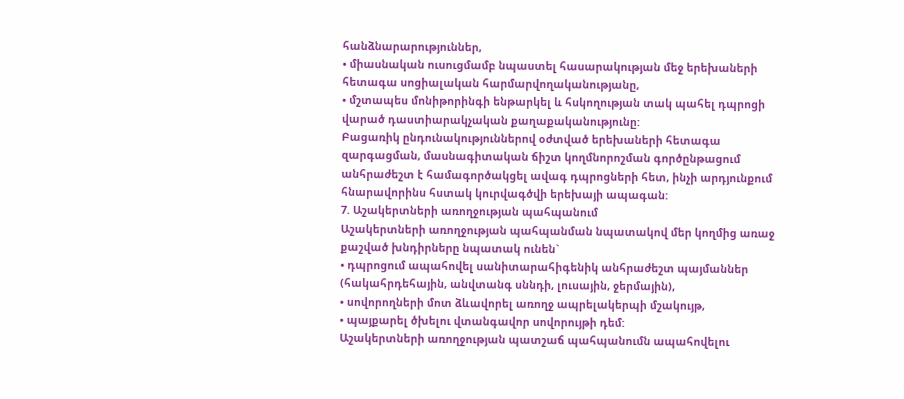հանձնարարություններ,
• միասնական ուսուցմամբ նպաստել հասարակության մեջ երեխաների հետագա սոցիալական հարմարվողականությանը,
• մշտապես մոնիթորինգի ենթարկել և հսկողության տակ պահել դպրոցի վարած դաստիարակչական քաղաքականությունը:
Բացառիկ ընդունակություններով օժտված երեխաների հետագա զարգացման, մասնագիտական ճիշտ կողմնորոշման գործընթացում անհրաժեշտ է համագործակցել ավագ դպրոցների հետ, ինչի արդյունքում հնարավորինս հստակ կուրվագծվի երեխայի ապագան:
7. Աշակերտների առողջության պահպանում
Աշակերտների առողջության պահպանման նպատակով մեր կողմից առաջ քաշված խնդիրները նպատակ ունեն`
• դպրոցում ապահովել սանիտարահիգենիկ անհրաժեշտ պայմաններ (հակահրդեհային, անվտանգ սննդի, լուսային, ջերմային),
• սովորողների մոտ ձևավորել առողջ ապրելակերպի մշակույթ,
• պայքարել ծխելու վտանգավոր սովորույթի դեմ:
Աշակերտների առողջության պատշաճ պահպանումն ապահովելու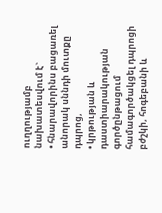ուղղությամբ նախատեսվում է`
• հնարավորինս բացառել անորակ սննդի մուտքը դպրոց,
• կրթության և դաստիարակության գործընթացում համագործակցել դպրոցի բժշկի, հոգեբանի և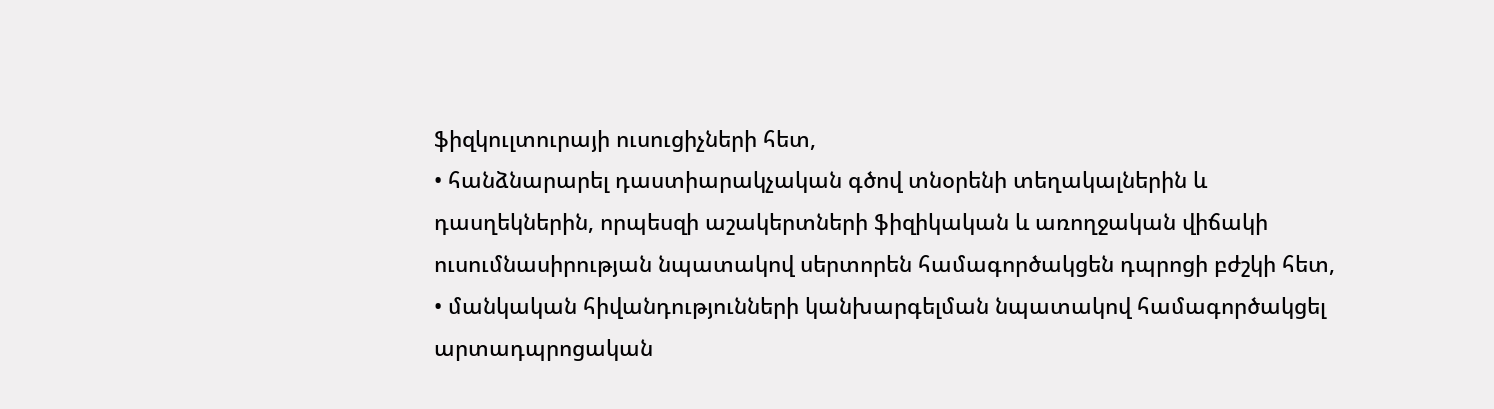ֆիզկուլտուրայի ուսուցիչների հետ,
• հանձնարարել դաստիարակչական գծով տնօրենի տեղակալներին և դասղեկներին, որպեսզի աշակերտների ֆիզիկական և առողջական վիճակի ուսումնասիրության նպատակով սերտորեն համագործակցեն դպրոցի բժշկի հետ,
• մանկական հիվանդությունների կանխարգելման նպատակով համագործակցել արտադպրոցական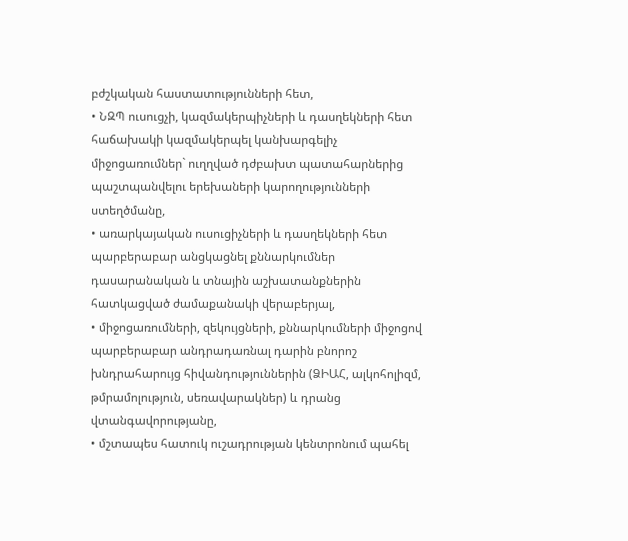բժշկական հաստատությունների հետ,
• ՆԶՊ ուսուցչի, կազմակերպիչների և դասղեկների հետ հաճախակի կազմակերպել կանխարգելիչ միջոցառումներ` ուղղված դժբախտ պատահարներից պաշտպանվելու երեխաների կարողությունների ստեղծմանը,
• առարկայական ուսուցիչների և դասղեկների հետ պարբերաբար անցկացնել քննարկումներ դասարանական և տնային աշխատանքներին հատկացված ժամաքանակի վերաբերյալ,
• միջոցառումների, զեկույցների, քննարկումների միջոցով պարբերաբար անդրադառնալ դարին բնորոշ խնդրահարույց հիվանդություններին (ՁԻԱՀ, ալկոհոլիզմ, թմրամոլություն, սեռավարակներ) և դրանց վտանգավորությանը,
• մշտապես հատուկ ուշադրության կենտրոնում պահել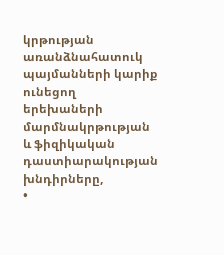կրթության առանձնահատուկ պայմանների կարիք ունեցող երեխաների մարմնակրթության և ֆիզիկական դաստիարակության խնդիրները,
•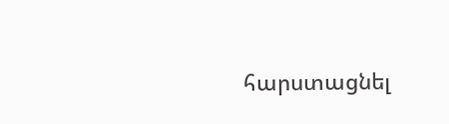հարստացնել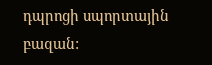դպրոցի սպորտային բազան: